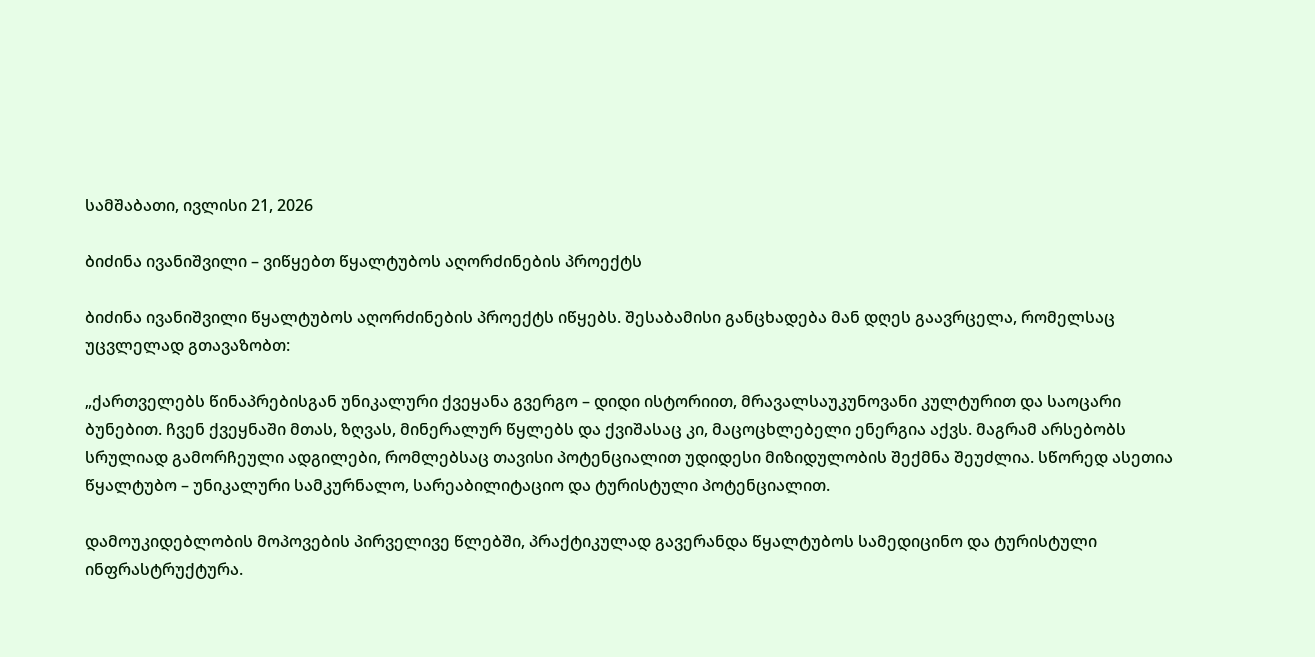სამშაბათი, ივლისი 21, 2026

ბიძინა ივანიშვილი – ვიწყებთ წყალტუბოს აღორძინების პროექტს

ბიძინა ივანიშვილი წყალტუბოს აღორძინების პროექტს იწყებს. შესაბამისი განცხადება მან დღეს გაავრცელა, რომელსაც უცვლელად გთავაზობთ:

„ქართველებს წინაპრებისგან უნიკალური ქვეყანა გვერგო – დიდი ისტორიით, მრავალსაუკუნოვანი კულტურით და საოცარი ბუნებით. ჩვენ ქვეყნაში მთას, ზღვას, მინერალურ წყლებს და ქვიშასაც კი, მაცოცხლებელი ენერგია აქვს. მაგრამ არსებობს სრულიად გამორჩეული ადგილები, რომლებსაც თავისი პოტენციალით უდიდესი მიზიდულობის შექმნა შეუძლია. სწორედ ასეთია წყალტუბო – უნიკალური სამკურნალო, სარეაბილიტაციო და ტურისტული პოტენციალით.

დამოუკიდებლობის მოპოვების პირველივე წლებში, პრაქტიკულად გავერანდა წყალტუბოს სამედიცინო და ტურისტული ინფრასტრუქტურა.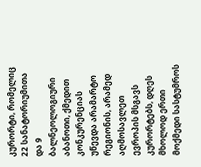კურორტი, რომელიც 22 სანატორიუმითა და 9 ბალნეოლოგიური აბანოთი, ქმედით კონკურენციას უწევდა არამარტო რეგიონის, არამედ აღმოსავლეთ ევროპის მსგავს კურორტებს, დღეს მხოლოდ ერთი მოქმედი სასტუმროს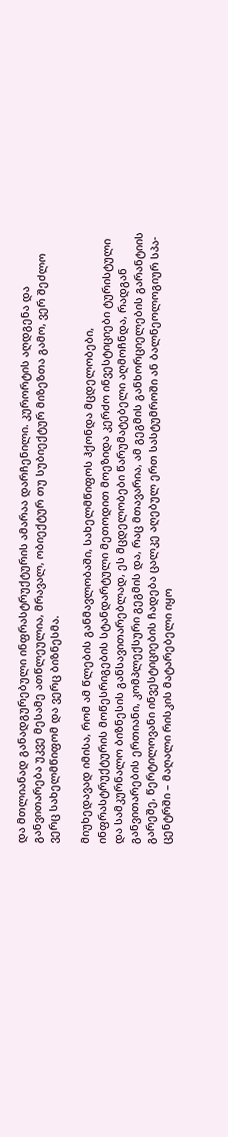და მთლიანად განადგურებული ინფრასტრუქტურის ამარაა დარჩენილი. კურორტის აღდგენა და განვითარება უკვე მესამე ათწლეულია, მრავალ, ობიექტურ თუ სუბიექტურ მიზეზთა გამო, ვერ შეძლო ვერც სახელმწიფომ და ვერც ბიზნესმა.

მიუხედავად იმისა, რომ ამ წლების განმავლობაში, სახელმწიფოს ჰქონდა მცდელობები, ინფრასტრუქტურის მოწესრიგების სტანდარტული მეთოდით მოეზიდა კერძო ინვესტიციები ტურისტული და სამკურნალო ბიზნესის განსავითარებლად, ეს მცდელობები წარუმატებელი აღმოჩნდა, რადგან განვითარების ერთიანი, კომპლექსური გეგმის და, რაც მთავარია, ამ გეგმის განხორციელების გარანტიის გარეშე, წერტილოვანი ინვესტიციების ჩადება ცალკე აღებულ ერთ სასტუმროში ან ბალნეოლოგიურ სპა-ცენტრში – მაღალი რისკის მატარებელი იყო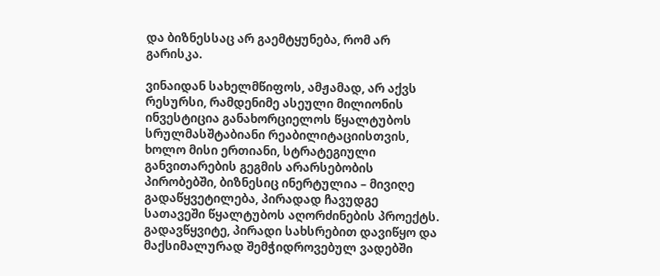და ბიზნესსაც არ გაემტყუნება, რომ არ გარისკა.

ვინაიდან სახელმწიფოს, ამჟამად, არ აქვს რესურსი, რამდენიმე ასეული მილიონის ინვესტიცია განახორციელოს წყალტუბოს სრულმასშტაბიანი რეაბილიტაციისთვის, ხოლო მისი ერთიანი, სტრატეგიული განვითარების გეგმის არარსებობის პირობებში, ბიზნესიც ინერტულია – მივიღე გადაწყვეტილება, პირადად ჩავუდგე სათავეში წყალტუბოს აღორძინების პროექტს. გადავწყვიტე, პირადი სახსრებით დავიწყო და მაქსიმალურად შემჭიდროვებულ ვადებში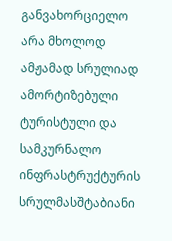განვახორციელო არა მხოლოდ ამჟამად სრულიად ამორტიზებული ტურისტული და სამკურნალო ინფრასტრუქტურის სრულმასშტაბიანი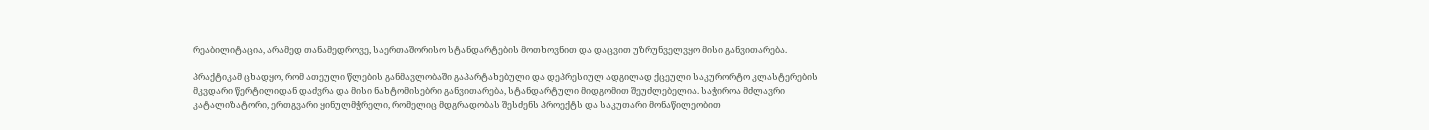რეაბილიტაცია, არამედ თანამედროვე, საერთაშორისო სტანდარტების მოთხოვნით და დაცვით უზრუნველვყო მისი განვითარება.

პრაქტიკამ ცხადყო, რომ ათეული წლების განმავლობაში გაპარტახებული და დეპრესიულ ადგილად ქცეული საკურორტო კლასტერების მკვდარი წერტილიდან დაძვრა და მისი ნახტომისებრი განვითარება, სტანდარტული მიდგომით შეუძლებელია. საჭიროა მძლავრი კატალიზატორი, ერთგვარი ყინულმჭრელი, რომელიც მდგრადობას შესძენს პროექტს და საკუთარი მონაწილეობით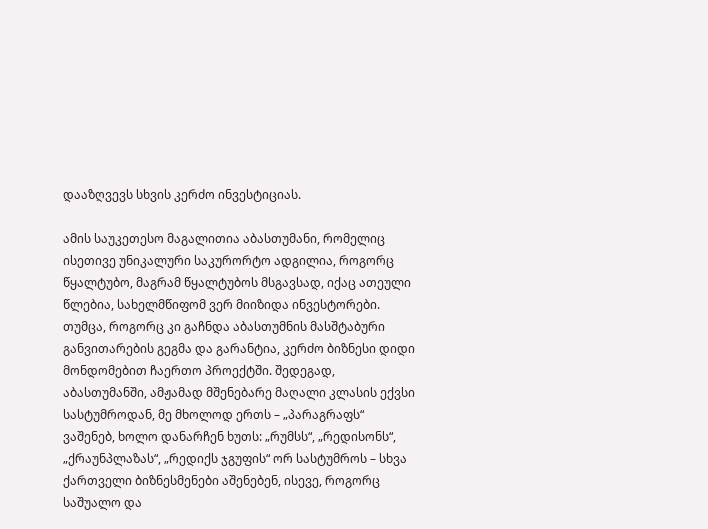დააზღვევს სხვის კერძო ინვესტიციას.

ამის საუკეთესო მაგალითია აბასთუმანი, რომელიც ისეთივე უნიკალური საკურორტო ადგილია, როგორც წყალტუბო, მაგრამ წყალტუბოს მსგავსად, იქაც ათეული წლებია, სახელმწიფომ ვერ მიიზიდა ინვესტორები. თუმცა, როგორც კი გაჩნდა აბასთუმნის მასშტაბური განვითარების გეგმა და გარანტია, კერძო ბიზნესი დიდი მონდომებით ჩაერთო პროექტში. შედეგად, აბასთუმანში, ამჟამად მშენებარე მაღალი კლასის ექვსი სასტუმროდან, მე მხოლოდ ერთს – „პარაგრაფს“ ვაშენებ, ხოლო დანარჩენ ხუთს: „რუმსს“, „რედისონს“, „ქრაუნპლაზას“, „რედიქს ჯგუფის“ ორ სასტუმროს – სხვა ქართველი ბიზნესმენები აშენებენ, ისევე, როგორც საშუალო და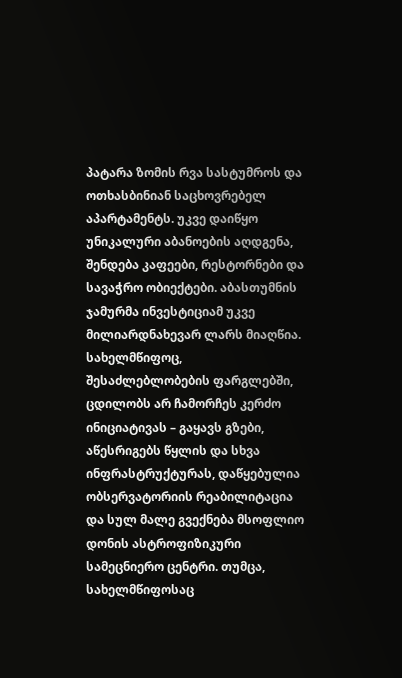პატარა ზომის რვა სასტუმროს და ოთხასბინიან საცხოვრებელ აპარტამენტს. უკვე დაიწყო უნიკალური აბანოების აღდგენა, შენდება კაფეები, რესტორნები და სავაჭრო ობიექტები. აბასთუმნის ჯამურმა ინვესტიციამ უკვე მილიარდნახევარ ლარს მიაღწია. სახელმწიფოც, შესაძლებლობების ფარგლებში, ცდილობს არ ჩამორჩეს კერძო ინიციატივას – გაყავს გზები, აწესრიგებს წყლის და სხვა ინფრასტრუქტურას, დაწყებულია ობსერვატორიის რეაბილიტაცია და სულ მალე გვექნება მსოფლიო დონის ასტროფიზიკური სამეცნიერო ცენტრი. თუმცა, სახელმწიფოსაც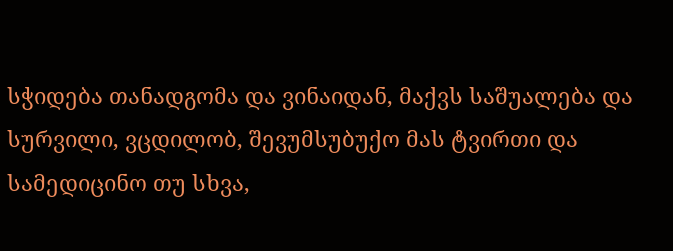სჭიდება თანადგომა და ვინაიდან, მაქვს საშუალება და სურვილი, ვცდილობ, შევუმსუბუქო მას ტვირთი და სამედიცინო თუ სხვა,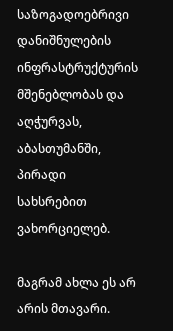საზოგადოებრივი დანიშნულების ინფრასტრუქტურის მშენებლობას და აღჭურვას, აბასთუმანში, პირადი სახსრებით ვახორციელებ.

მაგრამ ახლა ეს არ არის მთავარი.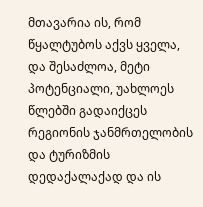მთავარია ის, რომ წყალტუბოს აქვს ყველა, და შესაძლოა, მეტი პოტენციალი, უახლოეს წლებში გადაიქცეს რეგიონის ჯანმრთელობის და ტურიზმის დედაქალაქად და ის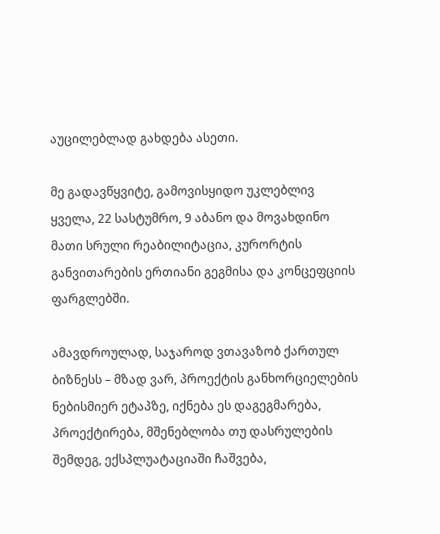აუცილებლად გახდება ასეთი.

მე გადავწყვიტე, გამოვისყიდო უკლებლივ ყველა, 22 სასტუმრო, 9 აბანო და მოვახდინო მათი სრული რეაბილიტაცია, კურორტის განვითარების ერთიანი გეგმისა და კონცეფციის ფარგლებში.

ამავდროულად, საჯაროდ ვთავაზობ ქართულ ბიზნესს – მზად ვარ, პროექტის განხორციელების ნებისმიერ ეტაპზე, იქნება ეს დაგეგმარება, პროექტირება, მშენებლობა თუ დასრულების შემდეგ, ექსპლუატაციაში ჩაშვება,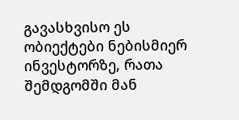გავასხვისო ეს ობიექტები ნებისმიერ ინვესტორზე, რათა შემდგომში მან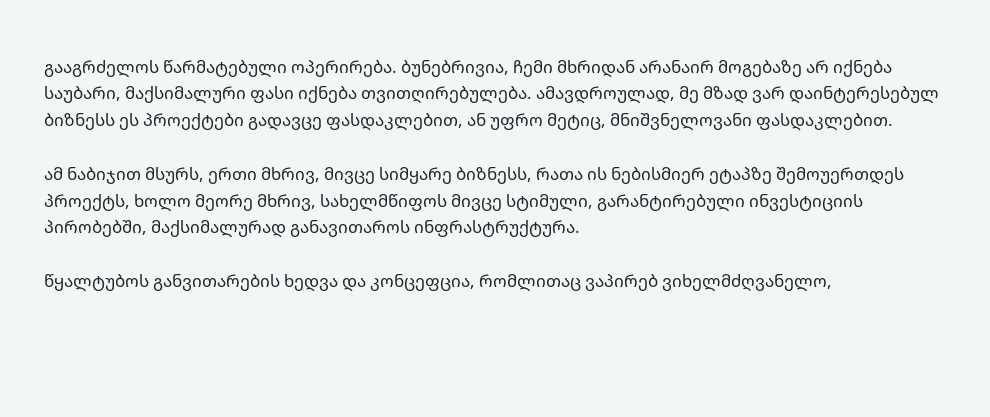გააგრძელოს წარმატებული ოპერირება. ბუნებრივია, ჩემი მხრიდან არანაირ მოგებაზე არ იქნება საუბარი, მაქსიმალური ფასი იქნება თვითღირებულება. ამავდროულად, მე მზად ვარ დაინტერესებულ ბიზნესს ეს პროექტები გადავცე ფასდაკლებით, ან უფრო მეტიც, მნიშვნელოვანი ფასდაკლებით.

ამ ნაბიჯით მსურს, ერთი მხრივ, მივცე სიმყარე ბიზნესს, რათა ის ნებისმიერ ეტაპზე შემოუერთდეს პროექტს, ხოლო მეორე მხრივ, სახელმწიფოს მივცე სტიმული, გარანტირებული ინვესტიციის პირობებში, მაქსიმალურად განავითაროს ინფრასტრუქტურა.

წყალტუბოს განვითარების ხედვა და კონცეფცია, რომლითაც ვაპირებ ვიხელმძღვანელო,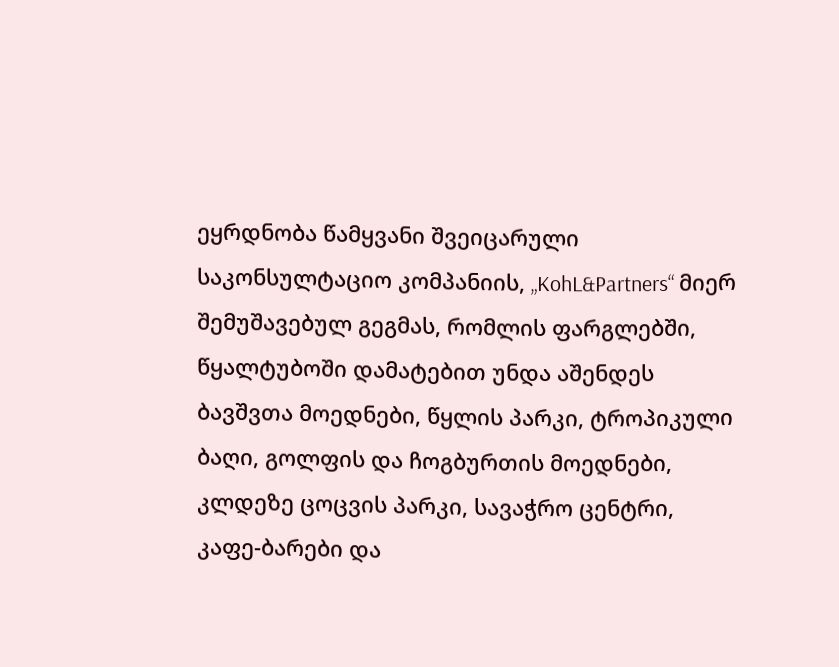ეყრდნობა წამყვანი შვეიცარული საკონსულტაციო კომპანიის, „KohL&Partners“ მიერ შემუშავებულ გეგმას, რომლის ფარგლებში, წყალტუბოში დამატებით უნდა აშენდეს ბავშვთა მოედნები, წყლის პარკი, ტროპიკული ბაღი, გოლფის და ჩოგბურთის მოედნები, კლდეზე ცოცვის პარკი, სავაჭრო ცენტრი, კაფე-ბარები და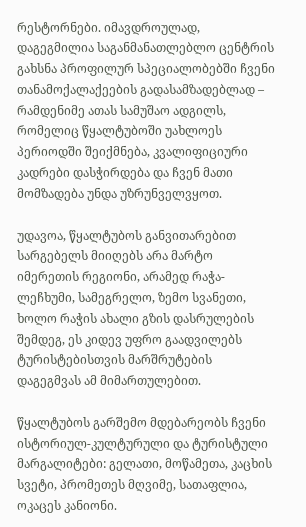რესტორნები. იმავდროულად, დაგეგმილია საგანმანათლებლო ცენტრის გახსნა პროფილურ სპეციალობებში ჩვენი თანამოქალაქეების გადასამზადებლად – რამდენიმე ათას სამუშაო ადგილს, რომელიც წყალტუბოში უახლოეს პერიოდში შეიქმნება, კვალიფიციური კადრები დასჭირდება და ჩვენ მათი მომზადება უნდა უზრუნველვყოთ.

უდავოა, წყალტუბოს განვითარებით სარგებელს მიიღებს არა მარტო იმერეთის რეგიონი, არამედ რაჭა-ლეჩხუმი, სამეგრელო, ზემო სვანეთი, ხოლო რაჭის ახალი გზის დასრულების შემდეგ, ეს კიდევ უფრო გაადვილებს ტურისტებისთვის მარშრუტების დაგეგმვას ამ მიმართულებით.

წყალტუბოს გარშემო მდებარეობს ჩვენი ისტორიულ-კულტურული და ტურისტული მარგალიტები: გელათი, მოწამეთა, კაცხის სვეტი, პრომეთეს მღვიმე, სათაფლია, ოკაცეს კანიონი.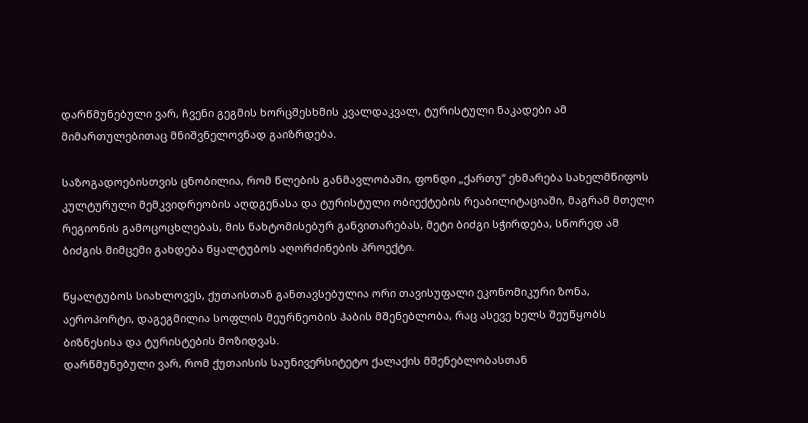დარწმუნებული ვარ, ჩვენი გეგმის ხორცშესხმის კვალდაკვალ, ტურისტული ნაკადები ამ მიმართულებითაც მნიშვნელოვნად გაიზრდება.

საზოგადოებისთვის ცნობილია, რომ წლების განმავლობაში, ფონდი „ქართუ“ ეხმარება სახელმწიფოს კულტურული მემკვიდრეობის აღდგენასა და ტურისტული ობიექტების რეაბილიტაციაში, მაგრამ მთელი რეგიონის გამოცოცხლებას, მის ნახტომისებურ განვითარებას, მეტი ბიძგი სჭირდება, სწორედ ამ ბიძგის მიმცემი გახდება წყალტუბოს აღორძინების პროექტი.

წყალტუბოს სიახლოვეს, ქუთაისთან განთავსებულია ორი თავისუფალი ეკონომიკური ზონა, აეროპორტი, დაგეგმილია სოფლის მეურნეობის ჰაბის მშენებლობა, რაც ასევე ხელს შეუწყობს ბიზნესისა და ტურისტების მოზიდვას.
დარწმუნებული ვარ, რომ ქუთაისის საუნივერსიტეტო ქალაქის მშენებლობასთან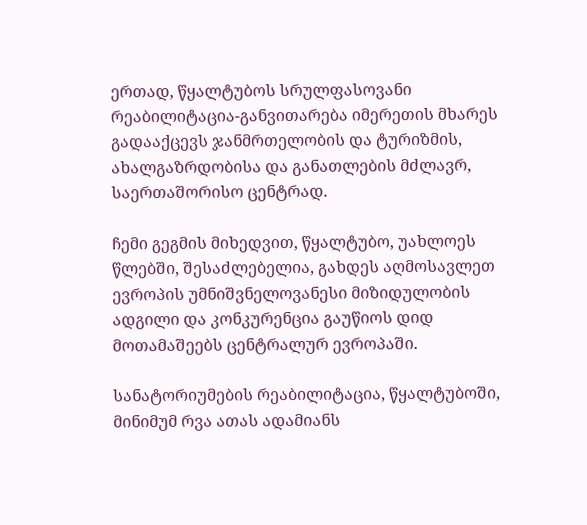ერთად, წყალტუბოს სრულფასოვანი რეაბილიტაცია-განვითარება იმერეთის მხარეს გადააქცევს ჯანმრთელობის და ტურიზმის, ახალგაზრდობისა და განათლების მძლავრ, საერთაშორისო ცენტრად.

ჩემი გეგმის მიხედვით, წყალტუბო, უახლოეს წლებში, შესაძლებელია, გახდეს აღმოსავლეთ ევროპის უმნიშვნელოვანესი მიზიდულობის ადგილი და კონკურენცია გაუწიოს დიდ მოთამაშეებს ცენტრალურ ევროპაში.

სანატორიუმების რეაბილიტაცია, წყალტუბოში, მინიმუმ რვა ათას ადამიანს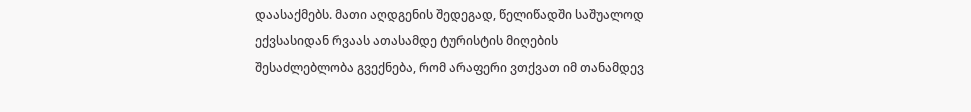დაასაქმებს. მათი აღდგენის შედეგად, წელიწადში საშუალოდ ექვსასიდან რვაას ათასამდე ტურისტის მიღების შესაძლებლობა გვექნება, რომ არაფერი ვთქვათ იმ თანამდევ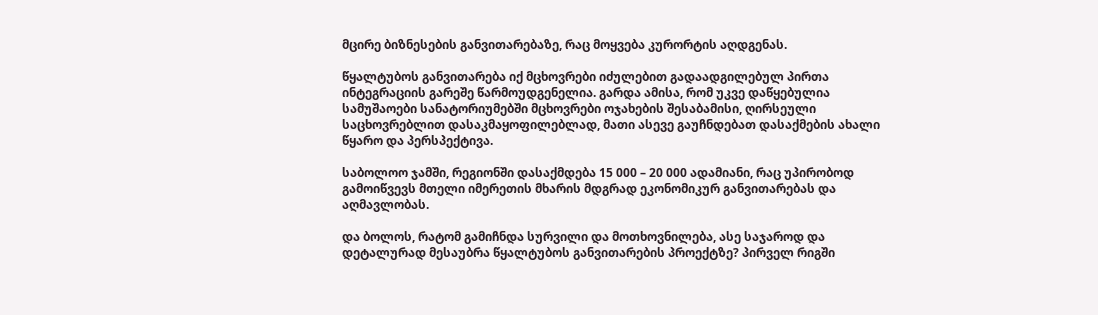მცირე ბიზნესების განვითარებაზე, რაც მოყვება კურორტის აღდგენას.

წყალტუბოს განვითარება იქ მცხოვრები იძულებით გადაადგილებულ პირთა ინტეგრაციის გარეშე წარმოუდგენელია. გარდა ამისა, რომ უკვე დაწყებულია სამუშაოები სანატორიუმებში მცხოვრები ოჯახების შესაბამისი, ღირსეული საცხოვრებლით დასაკმაყოფილებლად, მათი ასევე გაუჩნდებათ დასაქმების ახალი წყარო და პერსპექტივა.

საბოლოო ჯამში, რეგიონში დასაქმდება 15 000 – 20 000 ადამიანი, რაც უპირობოდ გამოიწვევს მთელი იმერეთის მხარის მდგრად ეკონომიკურ განვითარებას და აღმავლობას.

და ბოლოს, რატომ გამიჩნდა სურვილი და მოთხოვნილება, ასე საჯაროდ და დეტალურად მესაუბრა წყალტუბოს განვითარების პროექტზე? პირველ რიგში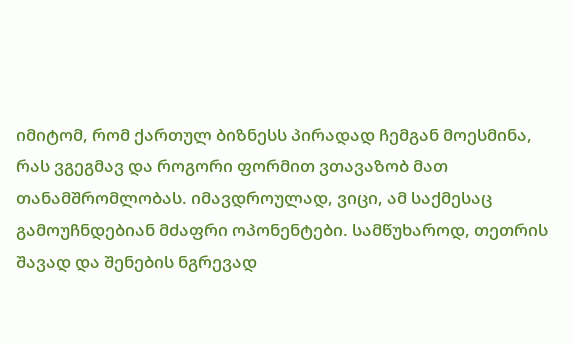იმიტომ, რომ ქართულ ბიზნესს პირადად ჩემგან მოესმინა, რას ვგეგმავ და როგორი ფორმით ვთავაზობ მათ თანამშრომლობას. იმავდროულად, ვიცი, ამ საქმესაც გამოუჩნდებიან მძაფრი ოპონენტები. სამწუხაროდ, თეთრის შავად და შენების ნგრევად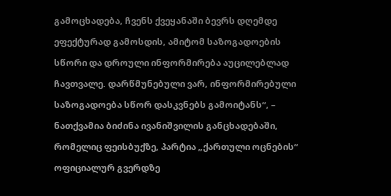გამოცხადება, ჩვენს ქვეყანაში ბევრს დღემდე ეფექტურად გამოსდის, ამიტომ საზოგადოების სწორი და დროული ინფორმირება აუცილებლად ჩავთვალე. დარწმუნებული ვარ, ინფორმირებული საზოგადოება სწორ დასკვნებს გამოიტანს“, – ნათქვამია ბიძინა ივანიშვილის განცხადებაში, რომელიც ფეისბუქზე, პარტია „ქართული ოცნების“ ოფიციალურ გვერდზე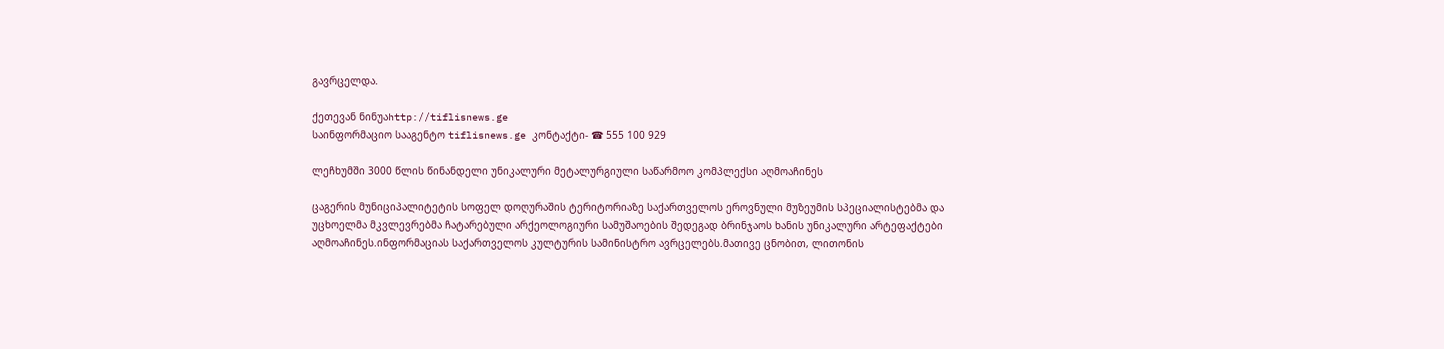გავრცელდა.

ქეთევან ნინუაhttp://tiflisnews.ge
საინფორმაციო სააგენტო tiflisnews.ge კონტაქტი- ☎ 555 100 929

ლეჩხუმში 3000 წლის წინანდელი უნიკალური მეტალურგიული საწარმოო კომპლექსი აღმოაჩინეს

ცაგერის მუნიციპალიტეტის სოფელ დოღურაშის ტერიტორიაზე საქართველოს ეროვნული მუზეუმის სპეციალისტებმა და უცხოელმა მკვლევრებმა ჩატარებული არქეოლოგიური სამუშაოების შედეგად ბრინჯაოს ხანის უნიკალური არტეფაქტები აღმოაჩინეს.ინფორმაციას საქართველოს კულტურის სამინისტრო ავრცელებს.მათივე ცნობით, ლითონის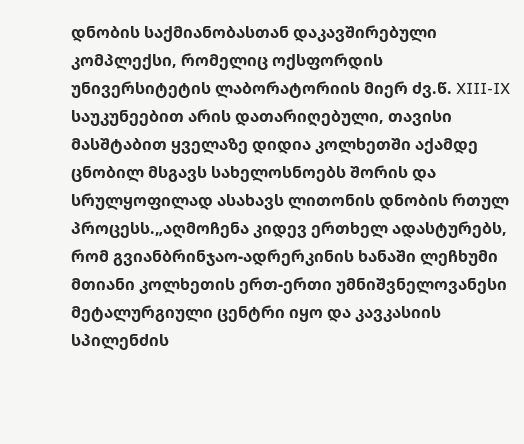დნობის საქმიანობასთან დაკავშირებული კომპლექსი, რომელიც ოქსფორდის უნივერსიტეტის ლაბორატორიის მიერ ძვ.წ. XIII-IX საუკუნეებით არის დათარიღებული, თავისი მასშტაბით ყველაზე დიდია კოლხეთში აქამდე ცნობილ მსგავს სახელოსნოებს შორის და სრულყოფილად ასახავს ლითონის დნობის რთულ პროცესს.„აღმოჩენა კიდევ ერთხელ ადასტურებს, რომ გვიანბრინჯაო-ადრერკინის ხანაში ლეჩხუმი მთიანი კოლხეთის ერთ-ერთი უმნიშვნელოვანესი მეტალურგიული ცენტრი იყო და კავკასიის სპილენძის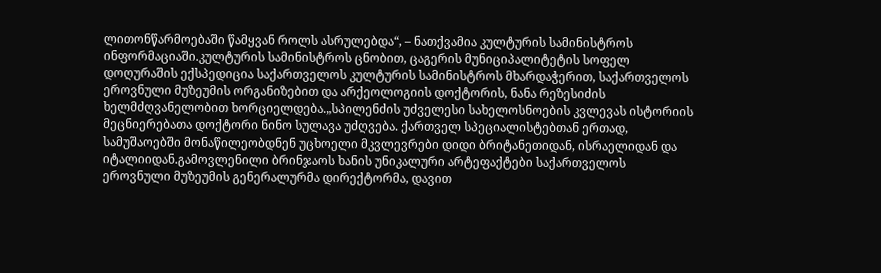ლითონწარმოებაში წამყვან როლს ასრულებდა“, – ნათქვამია კულტურის სამინისტროს ინფორმაციაში.კულტურის სამინისტროს ცნობით, ცაგერის მუნიციპალიტეტის სოფელ დოღურაშის ექსპედიცია საქართველოს კულტურის სამინისტროს მხარდაჭერით, საქართველოს ეროვნული მუზეუმის ორგანიზებით და არქეოლოგიის დოქტორის, ნანა რეზესიძის ხელმძღვანელობით ხორციელდება.„სპილენძის უძველესი სახელოსნოების კვლევას ისტორიის მეცნიერებათა დოქტორი ნინო სულავა უძღვება. ქართველ სპეციალისტებთან ერთად, სამუშაოებში მონაწილეობდნენ უცხოელი მკვლევრები დიდი ბრიტანეთიდან, ისრაელიდან და იტალიიდან.გამოვლენილი ბრინჯაოს ხანის უნიკალური არტეფაქტები საქართველოს ეროვნული მუზეუმის გენერალურმა დირექტორმა, დავით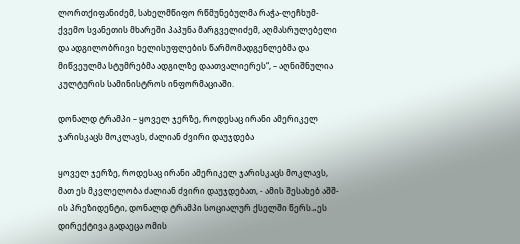ლორთქიფანიძემ, სახელმწიფო რწმუნებულმა რაჭა-ლეჩხუმ-ქვემო სვანეთის მხარეში პაპუნა მარგველიძემ, აღმასრულებელი და ადგილობრივი ხელისუფლების წარმომადგენლებმა და მიწვეულმა სტუმრებმა ადგილზე დაათვალიერეს“, – აღნიშნულია კულტურის სამინისტროს ინფორმაციაში.

დონალდ ტრამპი – ყოველ ჯერზე, როდესაც ირანი ამერიკელ ჯარისკაცს მოკლავს, ძალიან ძვირი დაუჯდება

ყოველ ჯერზე, როდესაც ირანი ამერიკელ ჯარისკაცს მოკლავს, მათ ეს მკვლელობა ძალიან ძვირი დაუჯდებათ, - ამის შესახებ აშშ-ის პრეზიდენტი, დონალდ ტრამპი სოციალურ ქსელში წერს.„ეს დირექტივა გადაეცა ომის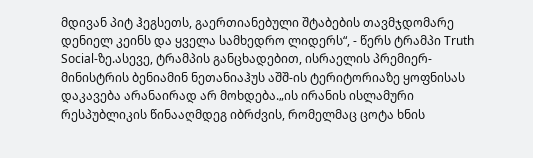მდივან პიტ ჰეგსეთს, გაერთიანებული შტაბების თავმჯდომარე დენიელ კეინს და ყველა სამხედრო ლიდერს“, - წერს ტრამპი Truth Social-ზე.ასევე, ტრამპის განცხადებით, ისრაელის პრემიერ-მინისტრის ბენიამინ ნეთანიაჰუს აშშ-ის ტერიტორიაზე ყოფნისას დაკავება არანაირად არ მოხდება.„ის ირანის ისლამური რესპუბლიკის წინააღმდეგ იბრძვის, რომელმაც ცოტა ხნის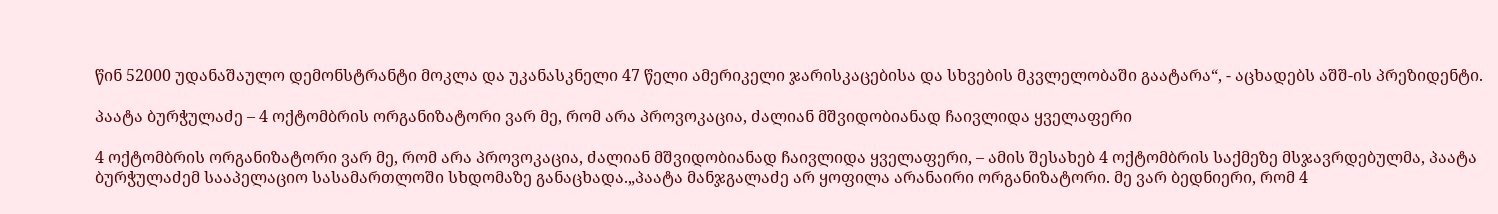წინ 52000 უდანაშაულო დემონსტრანტი მოკლა და უკანასკნელი 47 წელი ამერიკელი ჯარისკაცებისა და სხვების მკვლელობაში გაატარა“, - აცხადებს აშშ-ის პრეზიდენტი.

პაატა ბურჭულაძე – 4 ოქტომბრის ორგანიზატორი ვარ მე, რომ არა პროვოკაცია, ძალიან მშვიდობიანად ჩაივლიდა ყველაფერი

4 ოქტომბრის ორგანიზატორი ვარ მე, რომ არა პროვოკაცია, ძალიან მშვიდობიანად ჩაივლიდა ყველაფერი, – ამის შესახებ 4 ოქტომბრის საქმეზე მსჯავრდებულმა, პაატა ბურჭულაძემ სააპელაციო სასამართლოში სხდომაზე განაცხადა.„პაატა მანჯგალაძე არ ყოფილა არანაირი ორგანიზატორი. მე ვარ ბედნიერი, რომ 4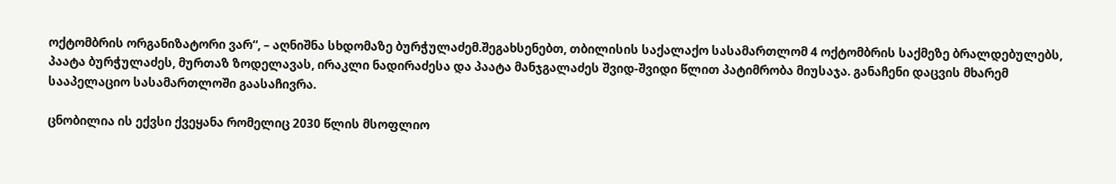ოქტომბრის ორგანიზატორი ვარ“, – აღნიშნა სხდომაზე ბურჭულაძემ.შეგახსენებთ, თბილისის საქალაქო სასამართლომ 4 ოქტომბრის საქმეზე ბრალდებულებს, პაატა ბურჭულაძეს, მურთაზ ზოდელავას, ირაკლი ნადირაძესა და პაატა მანჯგალაძეს შვიდ-შვიდი წლით პატიმრობა მიუსაჯა. განაჩენი დაცვის მხარემ სააპელაციო სასამართლოში გაასაჩივრა.

ცნობილია ის ექვსი ქვეყანა რომელიც 2030 წლის მსოფლიო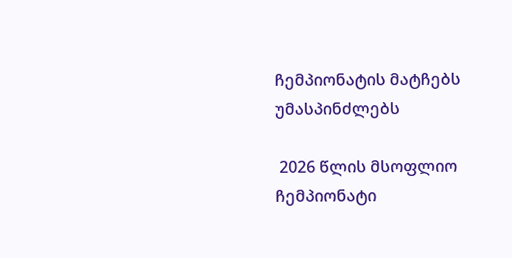ჩემპიონატის მატჩებს უმასპინძლებს

 2026 წლის მსოფლიო ჩემპიონატი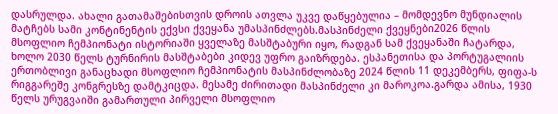დასრულდა. ახალი გათამაშებისთვის დროის ათვლა უკვე დაწყებულია – მომდევნო მუნდიალის მატჩებს სამი კონტინენტის ექვსი ქვეყანა უმასპინძლებს.მასპინძელი ქვეყნები2026 წლის მსოფლიო ჩემპიონატი ისტორიაში ყველაზე მასშტაბური იყო, რადგან სამ ქვეყანაში ჩატარდა, ხოლო 2030 წელს ტურნირის მასშტაბები კიდევ უფრო გაიზრდება. ესპანეთისა და პორტუგალიის ერთობლივი განაცხადი მსოფლიო ჩემპიონატის მასპინძლობაზე 2024 წლის 11 დეკემბერს, ფიფა-ს რიგგარეშე კონგრესზე დამტკიცდა. მესამე ძირითადი მასპინძელი კი მაროკოა.გარდა ამისა, 1930 წელს ურუგვაიში გამართული პირველი მსოფლიო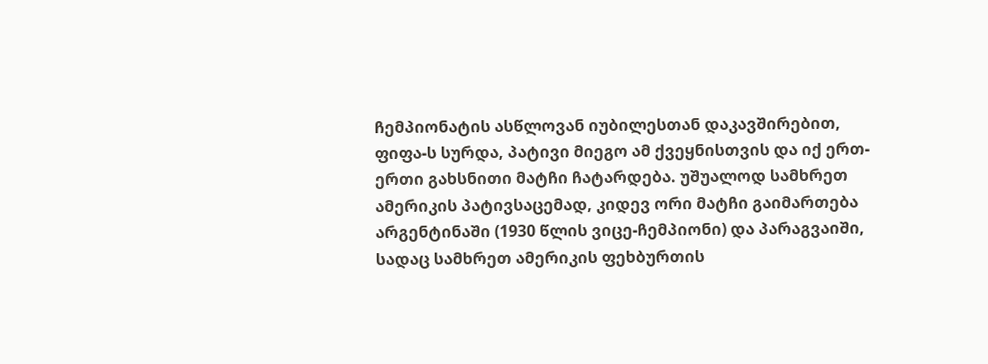ჩემპიონატის ასწლოვან იუბილესთან დაკავშირებით, ფიფა-ს სურდა, პატივი მიეგო ამ ქვეყნისთვის და იქ ერთ-ერთი გახსნითი მატჩი ჩატარდება. უშუალოდ სამხრეთ ამერიკის პატივსაცემად, კიდევ ორი მატჩი გაიმართება არგენტინაში (1930 წლის ვიცე-ჩემპიონი) და პარაგვაიში, სადაც სამხრეთ ამერიკის ფეხბურთის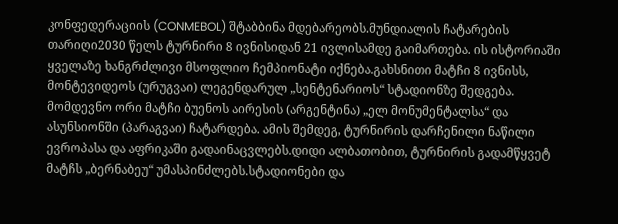კონფედერაციის (CONMEBOL) შტაბბინა მდებარეობს.მუნდიალის ჩატარების თარიღი2030 წელს ტურნირი 8 ივნისიდან 21 ივლისამდე გაიმართება. ის ისტორიაში ყველაზე ხანგრძლივი მსოფლიო ჩემპიონატი იქნება.გახსნითი მატჩი 8 ივნისს, მონტევიდეოს (ურუგვაი) ლეგენდარულ „სენტენარიოს“ სტადიონზე შედგება. მომდევნო ორი მატჩი ბუენოს აირესის (არგენტინა) „ელ მონუმენტალსა“ და ასუნსიონში (პარაგვაი) ჩატარდება. ამის შემდეგ, ტურნირის დარჩენილი ნაწილი ევროპასა და აფრიკაში გადაინაცვლებს.დიდი ალბათობით, ტურნირის გადამწყვეტ მატჩს „ბერნაბეუ“ უმასპინძლებს.სტადიონები და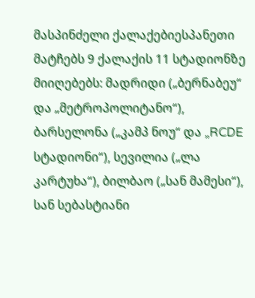მასპინძელი ქალაქებიესპანეთი მატჩებს 9 ქალაქის 11 სტადიონზე მიიღებებს: მადრიდი („ბერნაბეუ“ და „მეტროპოლიტანო“), ბარსელონა („კამპ ნოუ“ და „RCDE სტადიონი“), სევილია („ლა კარტუხა“), ბილბაო („სან მამესი“), სან სებასტიანი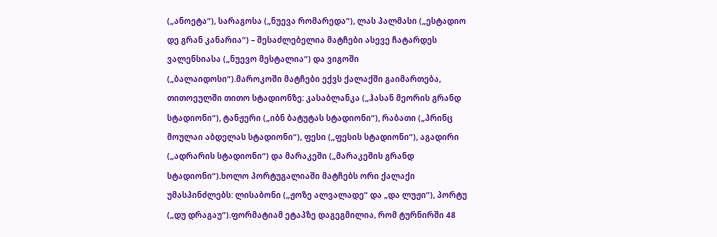(„ანოეტა“), სარაგოსა („ნუევა რომარედა“), ლას პალმასი („ესტადიო დე გრან კანარია“) – შესაძლებელია მატჩები ასევე ჩატარდეს ვალენსიასა („ნუევო მესტალია“) და ვიგოში („ბალაიდოსი“).მაროკოში მატჩები ექვს ქალაქში გაიმართება, თითოეულში თითო სტადიონზე: კასაბლანკა („ჰასან მეორის გრანდ სტადიონი“), ტანჟერი („იბნ ბატუტას სტადიონი“), რაბათი („პრინც მოულაი აბდელას სტადიონი“), ფესი („ფესის სტადიონი“), აგადირი („ადრარის სტადიონი“) და მარაკეში („მარაკეშის გრანდ სტადიონი“).ხოლო პორტუგალიაში მატჩებს ორი ქალაქი უმასპინძლებს: ლისაბონი („ჟოზე ალვალადე“ და „და ლუჟი“), პორტუ („დუ დრაგაუ“).ფორმატიამ ეტაპზე დაგეგმილია, რომ ტურნირში 48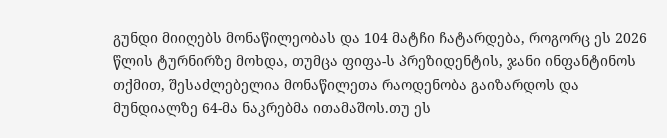გუნდი მიიღებს მონაწილეობას და 104 მატჩი ჩატარდება, როგორც ეს 2026 წლის ტურნირზე მოხდა, თუმცა ფიფა-ს პრეზიდენტის, ჯანი ინფანტინოს თქმით, შესაძლებელია მონაწილეთა რაოდენობა გაიზარდოს და მუნდიალზე 64-მა ნაკრებმა ითამაშოს.თუ ეს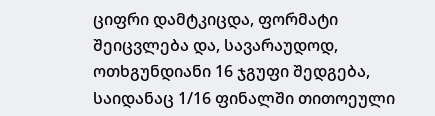ციფრი დამტკიცდა, ფორმატი შეიცვლება და, სავარაუდოდ, ოთხგუნდიანი 16 ჯგუფი შედგება, საიდანაც 1/16 ფინალში თითოეული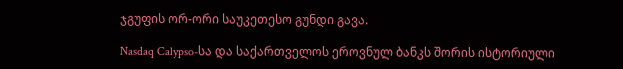ჯგუფის ორ-ორი საუკეთესო გუნდი გავა.

Nasdaq Calypso-სა და საქართველოს ეროვნულ ბანკს შორის ისტორიული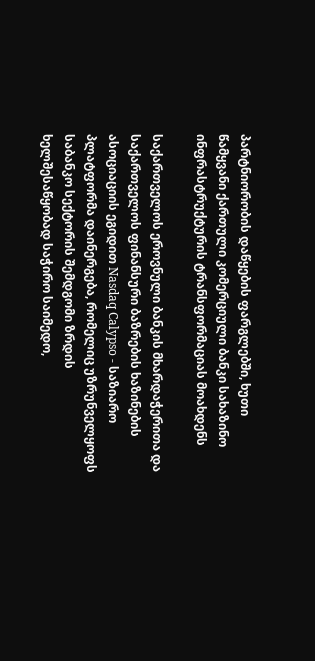პარტნიორობის დაწყების ფარგლებში, ხუთი წამყვანი ქართული კომერციული ბანკი სახაზინო ინფრასტრუქტურის ტრანსფორმაციას მოახდენს

საქართველოს ეროვნული ბანკის მხარდაჭერითა და საქართველოს ფინანსური ბაზრების ხაზინების ასოციაციის ეგიდით Nasdaq Calypso - საზიარო პლატფორმა დაინერგება, რომელიც უზრუნველყოფს საბანკო სექტორის შემდგომი ზრდის ხელშესაწყობად საჭირო საიმედო,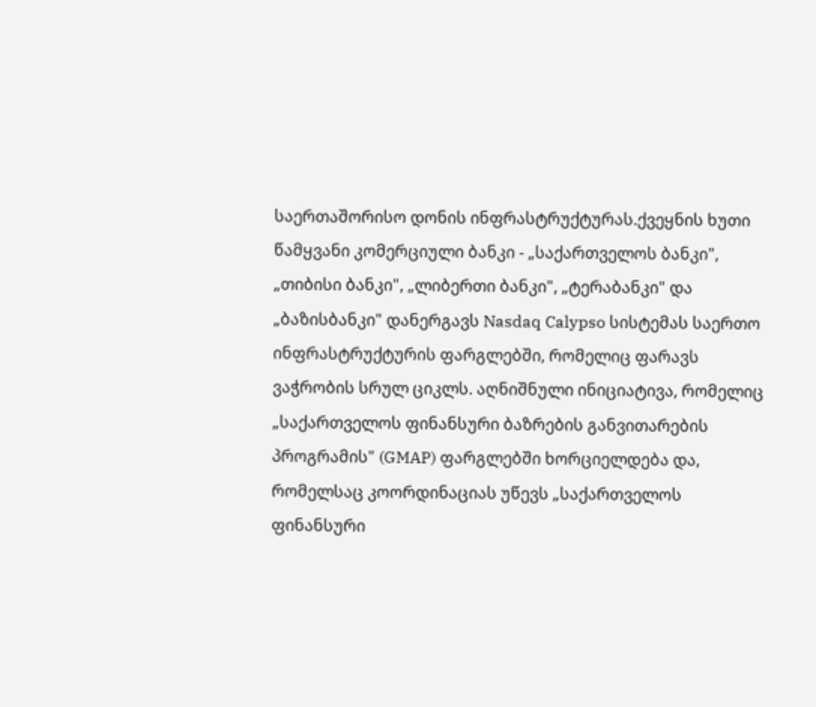საერთაშორისო დონის ინფრასტრუქტურას.ქვეყნის ხუთი წამყვანი კომერციული ბანკი - „საქართველოს ბანკი", „თიბისი ბანკი", „ლიბერთი ბანკი", „ტერაბანკი" და „ბაზისბანკი" დანერგავს Nasdaq Calypso სისტემას საერთო ინფრასტრუქტურის ფარგლებში, რომელიც ფარავს ვაჭრობის სრულ ციკლს. აღნიშნული ინიციატივა, რომელიც „საქართველოს ფინანსური ბაზრების განვითარების პროგრამის" (GMAP) ფარგლებში ხორციელდება და, რომელსაც კოორდინაციას უწევს „საქართველოს ფინანსური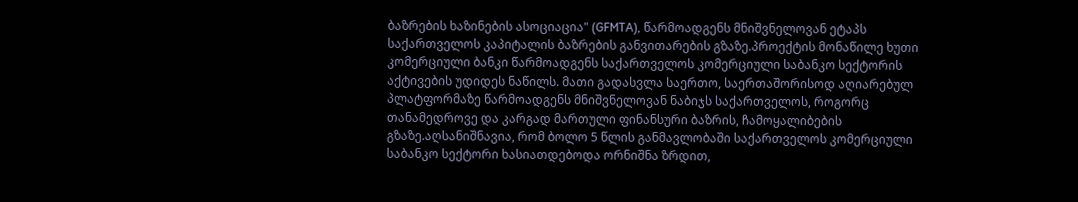ბაზრების ხაზინების ასოციაცია" (GFMTA), წარმოადგენს მნიშვნელოვან ეტაპს საქართველოს კაპიტალის ბაზრების განვითარების გზაზე.პროექტის მონაწილე ხუთი კომერციული ბანკი წარმოადგენს საქართველოს კომერციული საბანკო სექტორის აქტივების უდიდეს ნაწილს. მათი გადასვლა საერთო, საერთაშორისოდ აღიარებულ პლატფორმაზე წარმოადგენს მნიშვნელოვან ნაბიჯს საქართველოს, როგორც თანამედროვე და კარგად მართული ფინანსური ბაზრის, ჩამოყალიბების გზაზე.აღსანიშნავია, რომ ბოლო 5 წლის განმავლობაში საქართველოს კომერციული საბანკო სექტორი ხასიათდებოდა ორნიშნა ზრდით,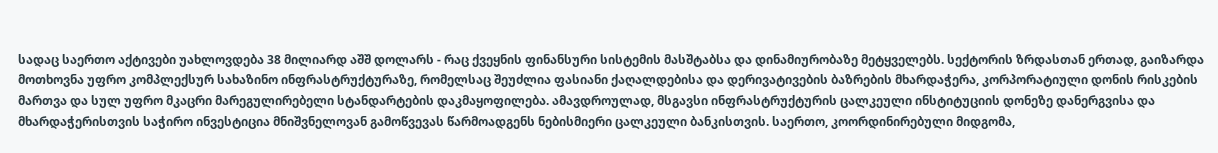სადაც საერთო აქტივები უახლოვდება 38 მილიარდ აშშ დოლარს - რაც ქვეყნის ფინანსური სისტემის მასშტაბსა და დინამიურობაზე მეტყველებს. სექტორის ზრდასთან ერთად, გაიზარდა მოთხოვნა უფრო კომპლექსურ სახაზინო ინფრასტრუქტურაზე, რომელსაც შეუძლია ფასიანი ქაღალდებისა და დერივატივების ბაზრების მხარდაჭერა, კორპორატიული დონის რისკების მართვა და სულ უფრო მკაცრი მარეგულირებელი სტანდარტების დაკმაყოფილება. ამავდროულად, მსგავსი ინფრასტრუქტურის ცალკეული ინსტიტუციის დონეზე დანერგვისა და მხარდაჭერისთვის საჭირო ინვესტიცია მნიშვნელოვან გამოწვევას წარმოადგენს ნებისმიერი ცალკეული ბანკისთვის. საერთო, კოორდინირებული მიდგომა,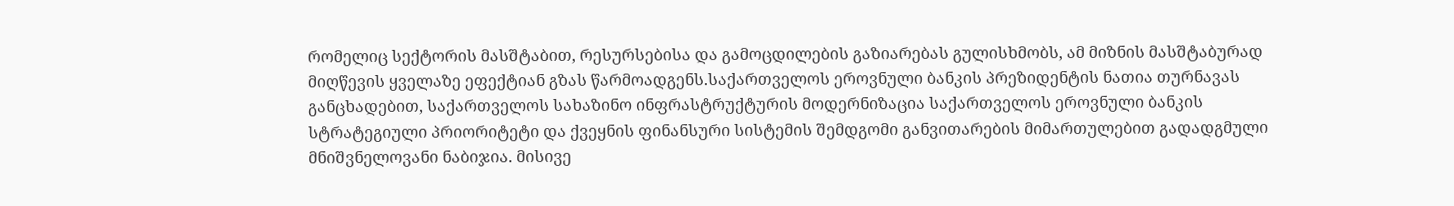რომელიც სექტორის მასშტაბით, რესურსებისა და გამოცდილების გაზიარებას გულისხმობს, ამ მიზნის მასშტაბურად მიღწევის ყველაზე ეფექტიან გზას წარმოადგენს.საქართველოს ეროვნული ბანკის პრეზიდენტის ნათია თურნავას განცხადებით, საქართველოს სახაზინო ინფრასტრუქტურის მოდერნიზაცია საქართველოს ეროვნული ბანკის სტრატეგიული პრიორიტეტი და ქვეყნის ფინანსური სისტემის შემდგომი განვითარების მიმართულებით გადადგმული მნიშვნელოვანი ნაბიჯია. მისივე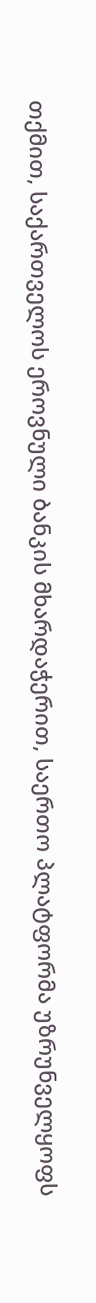თქმით, საქართველოს ეროვნული ბანკის მხარდაჭერით, საერთო პლატფორმა უზრუნველყოფს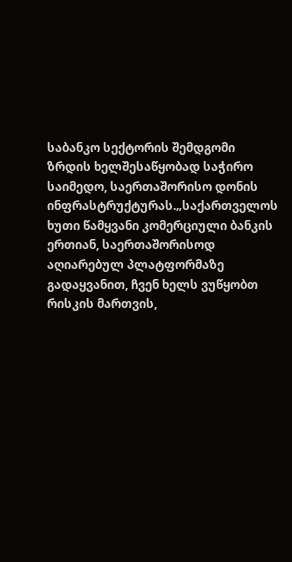საბანკო სექტორის შემდგომი ზრდის ხელშესაწყობად საჭირო საიმედო, საერთაშორისო დონის ინფრასტრუქტურას.„საქართველოს ხუთი წამყვანი კომერციული ბანკის ერთიან, საერთაშორისოდ აღიარებულ პლატფორმაზე გადაყვანით, ჩვენ ხელს ვუწყობთ რისკის მართვის,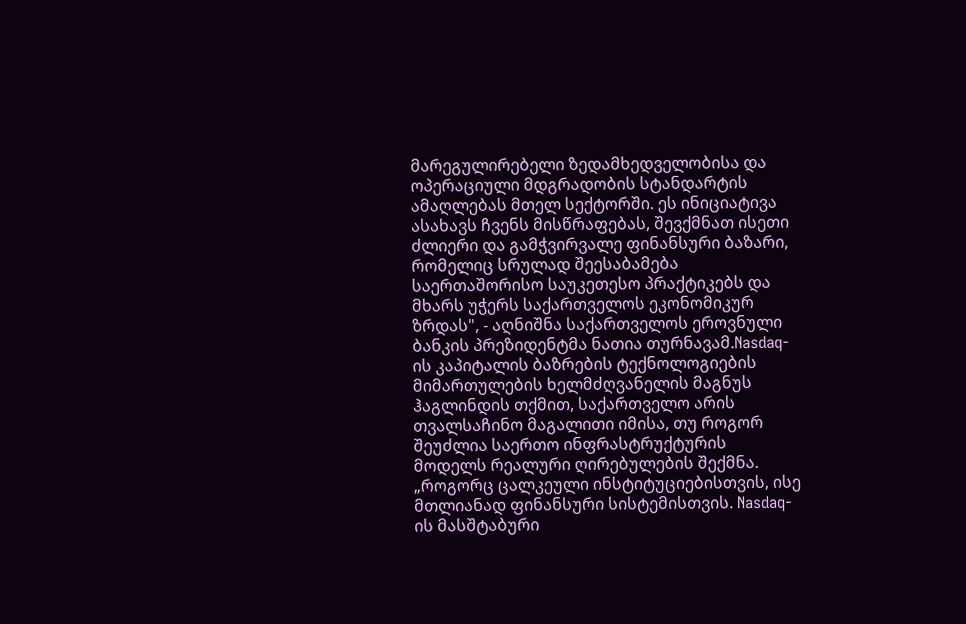მარეგულირებელი ზედამხედველობისა და ოპერაციული მდგრადობის სტანდარტის ამაღლებას მთელ სექტორში. ეს ინიციატივა ასახავს ჩვენს მისწრაფებას, შევქმნათ ისეთი ძლიერი და გამჭვირვალე ფინანსური ბაზარი, რომელიც სრულად შეესაბამება საერთაშორისო საუკეთესო პრაქტიკებს და მხარს უჭერს საქართველოს ეკონომიკურ ზრდას", - აღნიშნა საქართველოს ეროვნული ბანკის პრეზიდენტმა ნათია თურნავამ.Nasdaq-ის კაპიტალის ბაზრების ტექნოლოგიების მიმართულების ხელმძღვანელის მაგნუს ჰაგლინდის თქმით, საქართველო არის თვალსაჩინო მაგალითი იმისა, თუ როგორ შეუძლია საერთო ინფრასტრუქტურის მოდელს რეალური ღირებულების შექმნა. „როგორც ცალკეული ინსტიტუციებისთვის, ისე მთლიანად ფინანსური სისტემისთვის. Nasdaq-ის მასშტაბური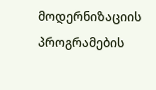მოდერნიზაციის პროგრამების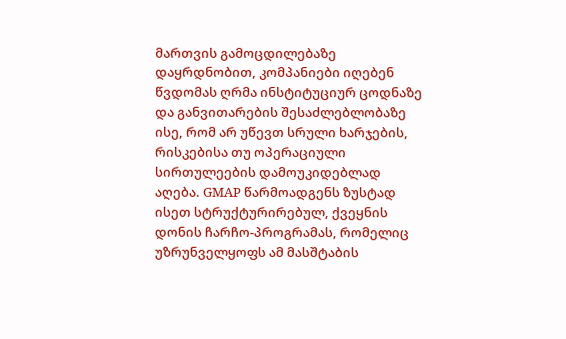მართვის გამოცდილებაზე დაყრდნობით, კომპანიები იღებენ წვდომას ღრმა ინსტიტუციურ ცოდნაზე და განვითარების შესაძლებლობაზე ისე, რომ არ უწევთ სრული ხარჯების, რისკებისა თუ ოპერაციული სირთულეების დამოუკიდებლად აღება. GMAP წარმოადგენს ზუსტად ისეთ სტრუქტურირებულ, ქვეყნის დონის ჩარჩო-პროგრამას, რომელიც უზრუნველყოფს ამ მასშტაბის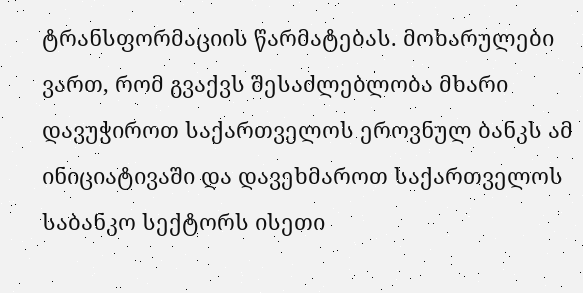ტრანსფორმაციის წარმატებას. მოხარულები ვართ, რომ გვაქვს შესაძლებლობა მხარი დავუჭიროთ საქართველოს ეროვნულ ბანკს ამ ინიციატივაში და დავეხმაროთ საქართველოს საბანკო სექტორს ისეთი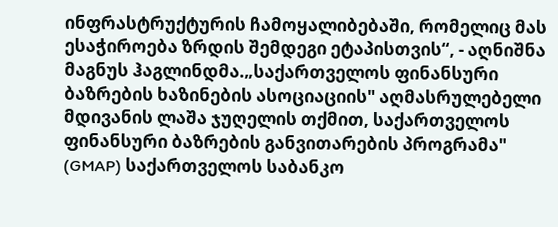ინფრასტრუქტურის ჩამოყალიბებაში, რომელიც მას ესაჭიროება ზრდის შემდეგი ეტაპისთვის“, - აღნიშნა მაგნუს ჰაგლინდმა.„საქართველოს ფინანსური ბაზრების ხაზინების ასოციაციის" აღმასრულებელი მდივანის ლაშა ჯუღელის თქმით, საქართველოს ფინანსური ბაზრების განვითარების პროგრამა" (GMAP) საქართველოს საბანკო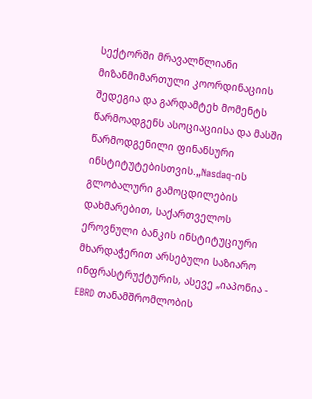სექტორში მრავალწლიანი მიზანმიმართული კოორდინაციის შედეგია და გარდამტეხ მომენტს წარმოადგენს ასოციაციისა და მასში წარმოდგენილი ფინანსური ინსტიტუტებისთვის.„Nasdaq-ის გლობალური გამოცდილების დახმარებით, საქართველოს ეროვნული ბანკის ინსტიტუციური მხარდაჭერით არსებული საზიარო ინფრასტრუქტურის, ასევე „იაპონია - EBRD თანამშრომლობის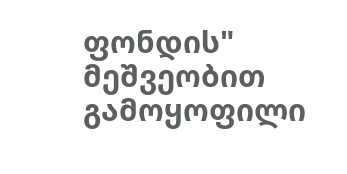ფონდის" მეშვეობით გამოყოფილი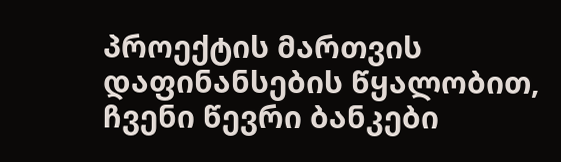პროექტის მართვის დაფინანსების წყალობით, ჩვენი წევრი ბანკები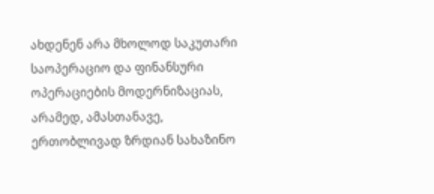ახდენენ არა მხოლოდ საკუთარი საოპერაციო და ფინანსური ოპერაციების მოდერნიზაციას, არამედ, ამასთანავე, ერთობლივად ზრდიან სახაზინო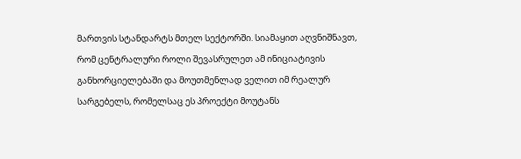მართვის სტანდარტს მთელ სექტორში. სიამაყით აღვნიშნავთ, რომ ცენტრალური როლი შევასრულეთ ამ ინიციატივის განხორციელებაში და მოუთმენლად ველით იმ რეალურ სარგებელს, რომელსაც ეს პროექტი მოუტანს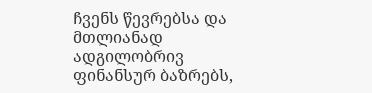ჩვენს წევრებსა და მთლიანად ადგილობრივ ფინანსურ ბაზრებს,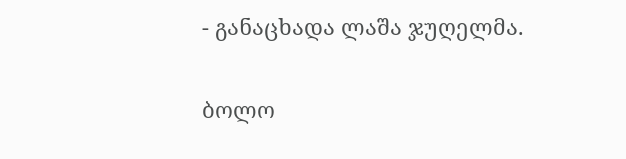- განაცხადა ლაშა ჯუღელმა.

ბოლო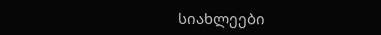სიახლეები